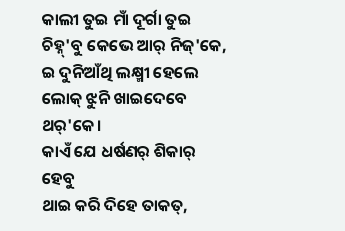କାଲୀ ତୁଇ ମାଁ ଦୂର୍ଗା ତୁଇ
ଚିହ୍ନ୍'ବୁ କେଭେ ଆର୍ ନିଜ୍'କେ,
ଇ ଦୁନିଆଁଥି ଲକ୍ଷ୍ମୀ ହେଲେ
ଲୋକ୍ ଝୁନି ଖାଇଦେବେ ଥର୍'କେ।
କାଏଁ ଯେ ଧର୍ଷଣର୍ ଶିକାର୍ ହେବୁ
ଥାଇ କରି ଦିହେ ତାକତ୍,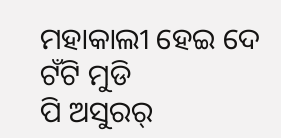ମହାକାଲୀ ହେଇ ଦେ ଟଁଟି ମୁଡି
ପି ଅସୁରର୍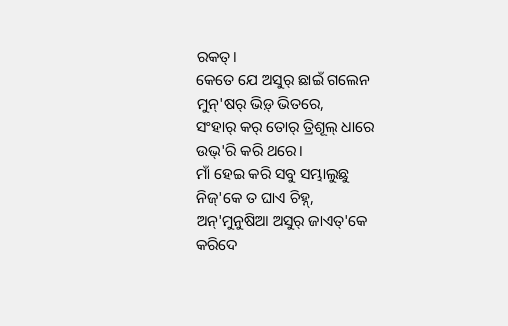ରକତ୍।
କେତେ ଯେ ଅସୁର୍ ଛାଇଁ ଗଲେନ
ମୁନ୍'ଷର୍ ଭିଡ଼୍ ଭିତରେ,
ସଂହାର୍ କର୍ ତୋର୍ ତ୍ରିଶୂଲ୍ ଧାରେ
ଉଭ୍'ରି କରି ଥରେ।
ମାଁ ହେଇ କରି ସବୁ ସମ୍ଭାଲୁଛୁ
ନିଜ୍'କେ ତ ଘାଏ ଚିହ୍ନ୍,
ଅନ୍'ମୁନୁଷିଆ ଅସୁର୍ ଜାଏତ୍'କେ
କରିଦେ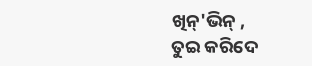ଖିନ୍'ଭିନ୍ ,
ତୁଇ କରିଦେ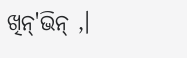ଖିନ୍'ଭିନ୍ ,।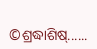©ଶ୍ରଦ୍ଧାଶିଷ୍......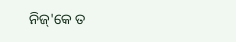ନିଜ୍'କେ ତ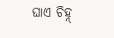ଘାଏ ଚିହ୍ନ୍